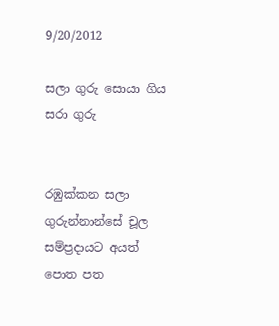9/20/2012

සලා ගුරු සොයා ගිය සරා ගුරු


රඹුක්කන සලා ගුරුන්නාන්සේ චූල සම්ප්‍රදායට අයත් පොත පත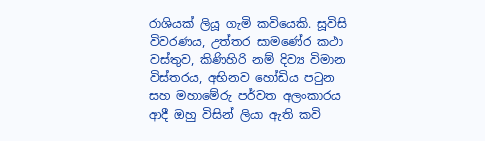රාශියක් ලියූ ගැමි කවියෙකි. සූවිසි විවරණය, උත්තර සාමණේර කථා වස්තුව, කිණිහිරි නම් දිව්‍ය විමාන විස්තරය, අභිනව හෝඩිය පටුන සහ මහාමේරු පර්වත අලංකාරය ආදී ඔහු විසින් ලියා ඇති කවි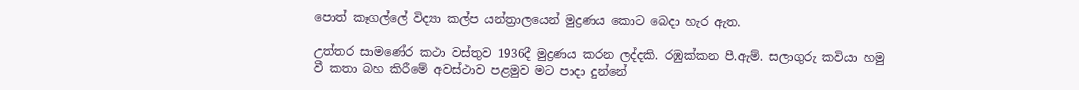පොත් කෑගල්ලේ විද්‍යා කල්ප යන්ත්‍රාලයෙන් මුද්‍රණය කොට බෙදා හැර ඇත.

උත්තර සාමණේර කථා වස්තුව 1936දී මුද්‍රණය කරන ලද්දකි. රඹුක්කන පී.ඇම්. සලාගුරු කවියා හමු වී කතා බහ කිරීමේ අවස්ථාව පළමුව මට පාදා දුන්නේ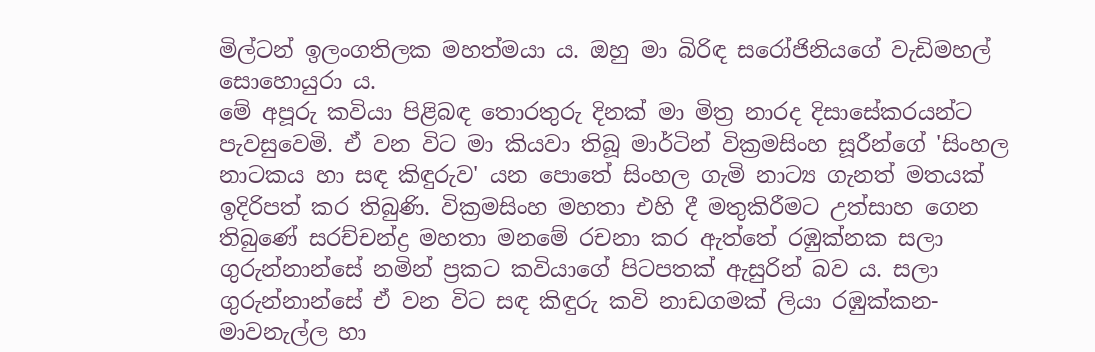මිල්ටන් ඉලංගතිලක මහත්මයා ය. ඔහු මා බිරිඳ සරෝජිනියගේ වැඩිමහල් සොහොයුරා ය.
මේ අපූරු කවියා පිළිබඳ තොරතුරු දිනක් මා මිත්‍ර නාරද දිසාසේකරයන්ට පැව‍සුවෙමි. ඒ වන විට මා කියවා තිබූ මාර්ටින් වික්‍රමසිංහ සූරීන්ගේ 'සිංහල නාටකය හා සඳ කිඳුරුව' යන පොතේ සිංහල ගැමි නාට්‍ය ගැනත් මතයක් ඉදිරිපත් කර තිබුණි. වික්‍රමසිංහ මහතා එහි දී මතුකිරීමට උත්සාහ ගෙන තිබුණේ සරච්චන්ද්‍ර මහතා මනමේ රචනා කර ඇත්තේ රඹුක්නක සලා ගුරුන්නාන්සේ නමින් ප්‍රකට කවියාගේ පිටපතක් ඇසුරින් බව ය. සලා ගුරුන්නාන්සේ ඒ වන විට සඳ කිඳුරු කවි නාඩගමක් ලියා රඹුක්කන-මාවනැල්ල හා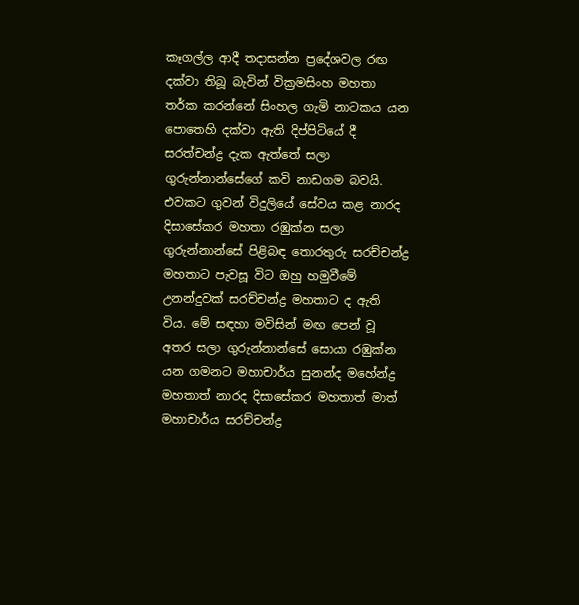කෑගල්ල ආදී තදාසන්න ප්‍රදේශවල රඟ දක්වා තිබූ බැවින් වික්‍රමසිංහ මහතා තර්ක කරන්නේ සිංහල ගැමි නාටකය යන පොතෙහි දක්වා ඇති දිප්පිටියේ දී සරත්චන්ද්‍ර දැක ඇත්තේ සලා ගුරුන්නාන්සේගේ කවි නාඩගම බවයි.
එවකට ගුවන් විදුලියේ සේවය කළ නාරද දිසාසේකර මහතා රඹුක්න සලා ගුරුන්නාන්සේ පිළිබඳ තොරතුරු සරච්චන්ද්‍ර මහතාට පැවසූ විට ඔහු හමුවීමේ උනන්දුවක් සරච්චන්ද්‍ර මහතාට ද ඇති විය. මේ සඳහා මවිසින් මඟ පෙන් වූ අතර සලා ගුරුන්නාන්සේ සොයා රඹුක්න යන ගමනට මහාචාර්ය සුනන්ද මහේන්ද්‍ර මහතාත් නාරද දිසාසේකර මහතාත් මාත් මහාචාර්ය සරච්චන්ද්‍ර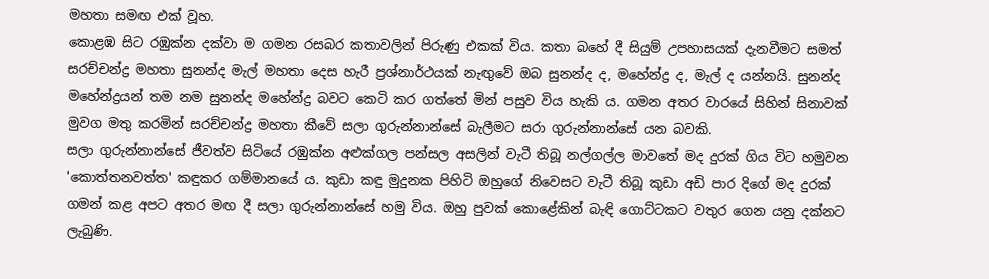මහතා සමඟ එක් වූහ.
කොළඹ සිට රඹුක්න දක්වා ම ගමන රසබර කතාවලින් පිරුණු එකක් විය. කතා බහේ දී සියුම් උපහාසයක් දැනවීමට සමත් සරච්චන්ද්‍ර මහතා සුනන්ද මැල් මහතා දෙස හැරී ප්‍රශ්නාර්ථයක් නැඟුවේ ඔබ සුනන්ද ද, මහේන්ද්‍ර ද, මැල් ද යන්නයි. සුනන්ද මහේන්ද්‍රයන් තම නම සුනන්ද මහේන්ද්‍ර බවට කෙටි කර ගත්තේ මින් පසුව විය හැකි ය. ගමන අතර වාරයේ සිහින් සිනාවක් මුවග මතු කරමින් සරච්චන්ද්‍ර මහතා කීවේ සලා ගුරුන්නාන්සේ බැලීමට සරා ගුරුන්නාන්සේ යන බවකි.
සලා ගුරුන්නාන්සේ ජීවත්ව සිටියේ රඹුක්න අළුක්ගල පන්සල අසලින් වැටී තිබූ නල්ගල්ල මාවතේ මද දුරක් ගිය විට හමුවන 'කොත්තනවත්ත' කඳුකර ගම්මානයේ ය. කුඩා කඳු මුදුනක පිහිටි ඔහුගේ නිවෙසට වැටී තිබූ කුඩා අඩි පාර දිගේ මද දුරක් ගමන් කළ අපට අතර මඟ දී සලා ගුරුන්නාන්සේ හමු විය. ඔහු පුවක් කොළේකින් බැඳි ගොට්ටකට වතුර ගෙන යනු දක්නට ලැබුණි.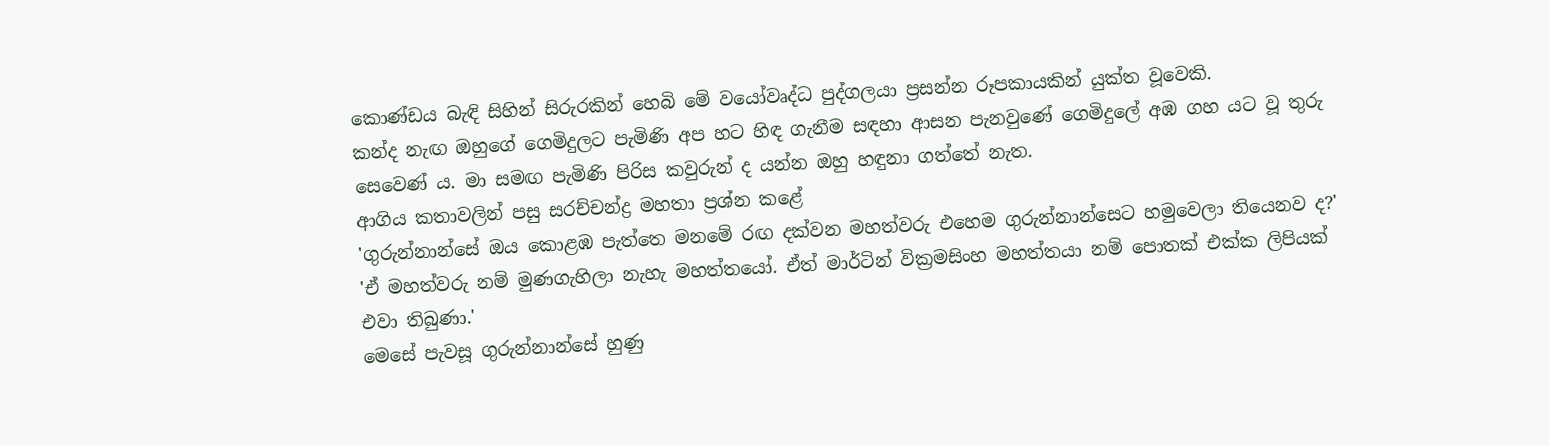කොණ්ඩය බැඳි සිහින් සිරුරකින් හෙබි මේ වයෝවෘද්ධ පුද්ගලයා ප්‍රසන්න රූපකායකින් යුක්ත වූවෙකි.
කන්ද නැඟ ඔහුගේ ගෙමිදුලට පැමිණි අප හට හිඳ ගැනීම සඳහා ආසන පැනවුණේ ගෙමිදුලේ අඹ ගහ යට වූ තුරු සෙව‍ෙණ් ය. මා සමඟ පැමිණි පිරිස කවුරුන් ද යන්න ඔහු හඳුනා ගත්තේ නැත.
ආගිය කතාවලින් පසු සරච්චන්ද්‍ර මහතා ප්‍රශ්න කළේ
'ගුරුන්නාන්සේ ඔය කොළඹ පැත්තෙ මනමේ රඟ දක්වන මහත්වරු එහෙම ගුරුන්නාන්සෙට හමුවෙලා තියෙනව ද?'
'ඒ මහත්වරු නම් මුණගැහිලා නැහැ මහත්තයෝ‍. ඒත් මාර්ටින් වික්‍රමසිංහ මහත්තයා නම් පොතක් එක්ක ලිපියක් එවා තිබුණා.'
මෙසේ පැවසූ ගුරුන්නාන්සේ හුණු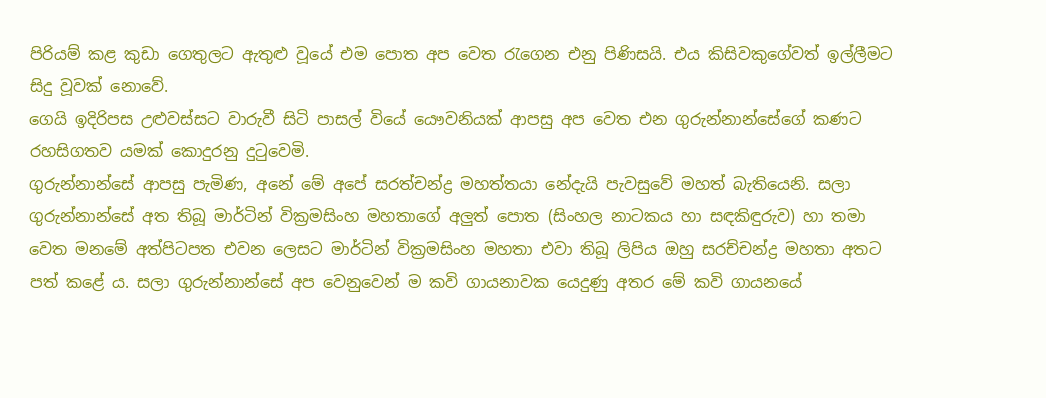පිරියම් කළ කුඩා ගෙතුලට ඇතුළු වූයේ එම පොත අප වෙත රැගෙන එනු පිණිසයි‍. එය කිසිවකුගේවත් ඉල්ලීමට සිදු වූවක් නොවේ.
ගෙයි ඉදිරිපස උළුවස්සට වාරුවී සිටි පාසල් වියේ යෞවනියක් ආපසු අප වෙත ‍එන ගුරුන්නාන්සේගේ කණට රහසිගතව යමක් කොදුරනු දුටුවෙමි‍.
ගුරුන්නාන්සේ ආපසු පැමිණ, අනේ මේ අපේ සරත්චන්ද්‍ර මහත්තයා නේදැයි පැවසුවේ මහත් බැතියෙනි. සලා ගුරුන්නාන්සේ අත තිබූ මාර්ටින් වික්‍රමසිංහ මහතාගේ අලුත් පොත (සිංහල නාටකය හා සඳකිඳුරුව) හා තමා වෙත ම‍නමේ අත්පිටපත එවන ලෙසට මාර්ටින් වික්‍රමසිංහ මහතා එවා තිබූ ලිපිය ඔහු සරච්චන්ද්‍ර මහතා අතට පත් කළේ ය. සලා ගුරුන්නාන්සේ අප වෙනුවෙන් ම කවි ගායනාවක යෙදුණු අතර මේ කවි ගායනයේ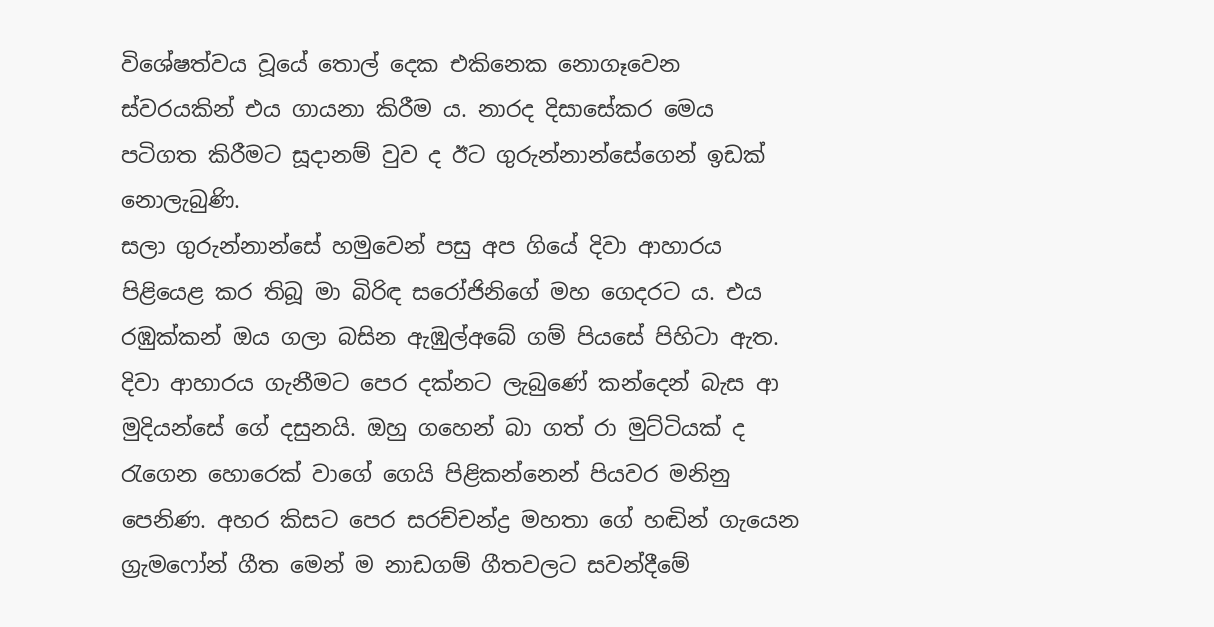විශේෂත්වය වූයේ තොල් දෙක එකිනෙක නොගෑවෙන ස්වරයකින් එය ගායනා කිරීම ය. නාරද දිසාසේකර මෙය පටිගත කිරීමට සූදානම් වුව ද ඊට ගුරුන්නාන්සේගෙන් ඉඩක් නොලැබුණි.
සලා ගුරුන්නාන්සේ හමුවෙන් පසු අප ගියේ දිවා ආහාරය පිළියෙළ කර තිබූ මා බිරිඳ සරෝජිනිගේ මහ ගෙදරට ය. එය රඹුක්කන් ඔය ගලා බසින ඇඹුල්අබේ ගම් පියසේ පිහිටා ඇත.
දිවා ආහාරය ගැනීමට පෙර දක්නට ලැබුණේ කන්දෙන් බැස ආ මුදියන්සේ ගේ දසුනයි. ඔහු ගහෙන් බා ගත් රා මුට්ටියක් ද රැගෙන හොරෙක් වාගේ ගෙයි පිළිකන්නෙන් පියවර මනිනු පෙනිණ. අහර කිසට පෙර සරච්චන්ද්‍ර මහතා ගේ හඬින් ගැයෙන ග්‍රැමෆෝන් ගීත මෙන් ම නාඩගම් ගීතවලට සවන්දීමේ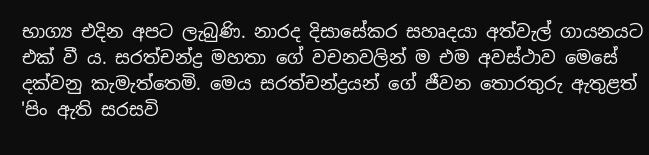භාග්‍ය එදින අපට ලැබුණි. නාරද දිසාසේකර සහෘදයා අත්වැල් ගායනයට එක් වී ය. සරත්චන්ද්‍ර මහතා ගේ වචනවලින් ම එම අවස්ථාව මෙසේ දක්වනු කැමැත්තෙමි. මෙය සරත්චන්ද්‍රයන් ගේ ජීවන තොරතුරු ඇතුළත් 'පිං ඇති සරසවි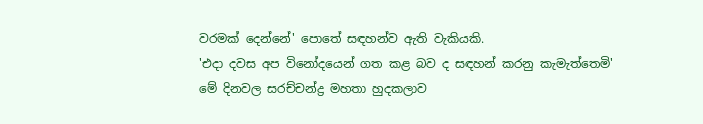වරමක් දෙන්නේ' පොතේ සඳහන්ව ඇති වැකියකි.
'එදා දවස අප විනෝදයෙන් ගත කළ බව ද සඳහන් කරනු කැමැත්තෙමි'
මේ දිනවල සරච්චන්ද්‍ර මහතා හුදකලාව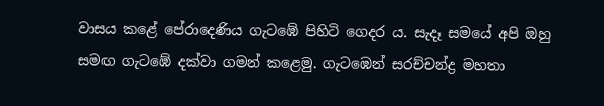වාසය කළේ පේ‍රාදෙණිය ගැටඹේ පිහිටි ගෙදර ය. සැදෑ සමයේ අපි ඔහු සමඟ ගැටඹේ දක්වා ගමන් කළෙමු. ගැටඹෙන් සරච්චන්ද්‍ර මහතා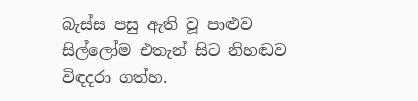බැස්ස පසු ඇති වූ පාළුව සිල්ලෝම එතැන් සිට නිහඬව විඳදරා ගත්හ.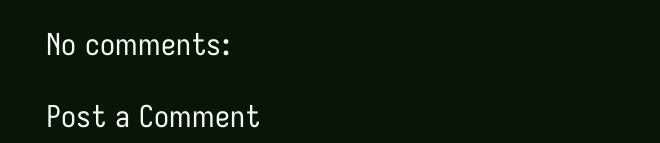No comments:

Post a Comment